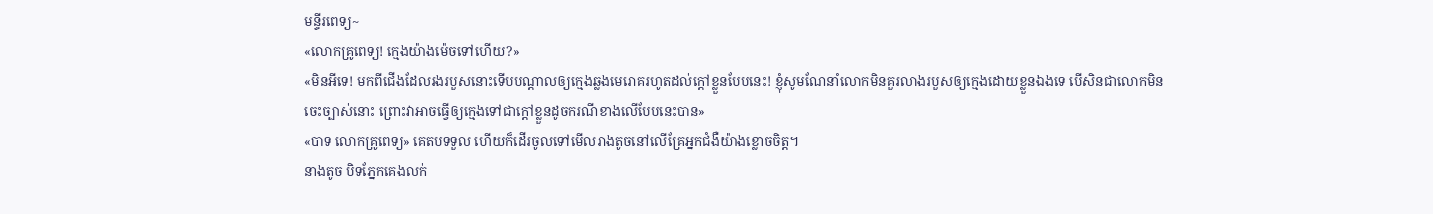មន្ទីរពេទ្យ~
«លោកគ្រូពេទ្យ! ក្មេងយ៉ាងម៉េចទៅហើយ?»
«មិនអីទេ! មកពីជើងដែលរងរបួសនោះទើបបណ្តាលឲ្យក្មេងឆ្លងមេរោគរហូតដល់ក្តៅខ្លួនបែបនេះ! ខ្ញុំសូមណែនាំលោកមិនគួរលាងរបួសឲ្យក្មេងដោយខ្លួនឯងទេ បើសិនជាលោកមិនចេះច្បាស់នោះ ព្រោះវាអាចធ្វើឲ្យក្មេងទៅជាក្តៅខ្លួនដូចករណីខាងលើបែបនេះបាន»
«បាទ លោកគ្រូពេទ្យ» គេតបទទួល ហើយក៏ដើរចូលទៅមើលរាងតូចនៅលើគ្រែអ្នកជំងឺយ៉ាងខ្លោចចិត្ត។
នាងតូច បិទភ្នែកគេងលក់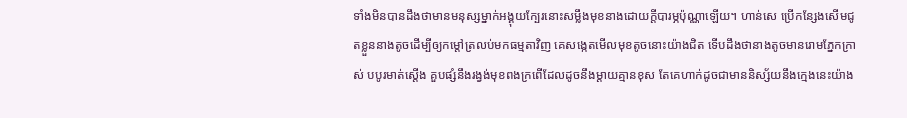ទាំងមិនបានដឹងថាមានមនុស្សម្នាក់អង្គុយក្បែរនោះសម្លឹងមុខនាងដោយក្តីបារម្ភប៉ុណ្ណាឡើយ។ ហាន់សេ ប្រើកន្សែងសើមជូតខ្លួននាងតូចដើម្បីឲ្យកម្តៅត្រលប់មកធម្មតាវិញ គេសង្កេតមើលមុខតូចនោះយ៉ាងជិត ទើបដឹងថានាងតូចមានរោមភ្នែកក្រាស់ បបូរមាត់ស្តើង គួបផ្សំនឹងរង្វង់មុខពងក្រពើដែលដូចនឹងម្តាយគ្មានខុស តែគេហាក់ដូចជាមាននិស្ស័យនឹងក្មេងនេះយ៉ាង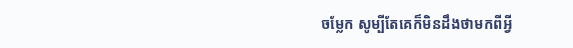ចម្លែក សូម្បីតែគេក៏មិនដឹងថាមកពីអ្វី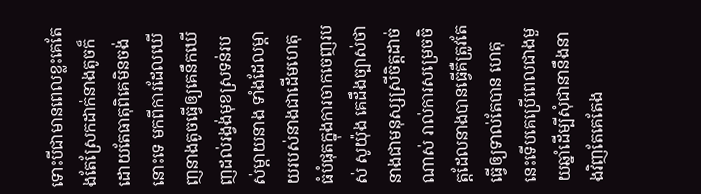ទោះបីជាមានពេលខ្លះគេតែងតែស្រែកដាក់នាងតូចក៏ដោយតែធាតុពិគេមិនចង់នោះទេ មកពីការដែលឃើញនាងតូចធ្វើឲ្យគេនឹកឃើញដល់រង្វង់មុខស្រទន់របស់ម្តាយនាង ទាំងដែលម្តាយរបស់នាងជាដើមហេតុធំបំផុតក្នុងការចាកចេញរបស់ សូយ៉ុង គេដឹងច្បាស់ថានាងជាមនុស្សស្រីចិត្តដាច់ណាស់ រាល់ការសម្រេចចិត្តដែលនាងបានធ្វើគឺត្រូវតែធ្វើឲ្យទាល់តែបាន ហេតុនេះទើបគេប្រើពេលជាងមួយឆ្នាំដើម្បីសុំជានានឹងនាងវិញតែគេតែង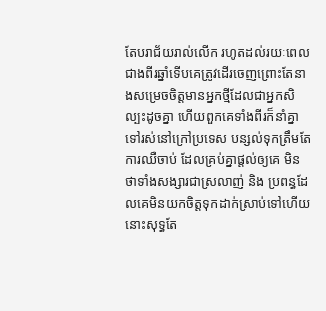តែបរាជ័យរាល់លើក រហូតដល់រយៈពេលជាងពីរឆ្នាំទើបគេត្រូវដើរចេញព្រោះតែនាងសម្រេចចិត្តមានអ្នកថ្មីដែលជាអ្នកសិល្បះដូចគ្នា ហើយពួកគេទាំងពីរក៏នាំគ្នាទៅរស់នៅក្រៅប្រទេស បន្សល់ទុកត្រឹមតែការឈឺចាប់ ដែលគ្រប់គ្នាផ្តល់ឲ្យគេ មិនថាទាំងសង្សារជាស្រលាញ់ និង ប្រពន្ធដែលគេមិនយកចិត្តទុកដាក់ស្រាប់ទៅហើយនោះសុទ្ធតែ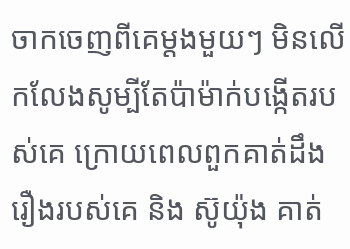ចាកចេញពីគេម្តងមួយៗ មិនលើកលែងសូម្បីតែប៉ាម៉ាក់បង្កើតរបស់គេ ក្រោយពេលពួកគាត់ដឹងរឿងរបស់គេ និង ស៊ូយ៉ុង គាត់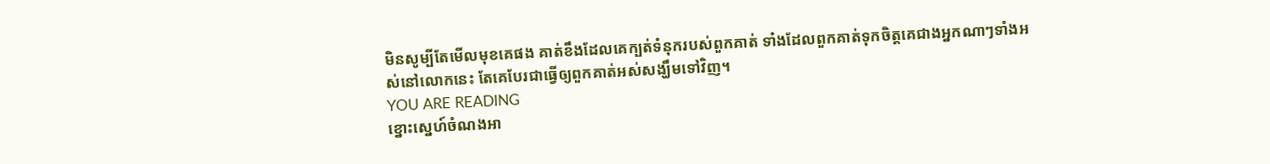មិនសូម្បីតែមើលមុខគេផង គាត់ខឹងដែលគេក្បត់ទំនុករបស់ពួកគាត់ ទាំងដែលពួកគាត់ទុកចិត្តគេជាងអ្នកណាៗទាំងអស់នៅលោកនេះ តែគេបែរជាធ្វើឲ្យពួកគាត់អស់សង្ឃឹមទៅវិញ។
YOU ARE READING
ខ្នោះស្នេហ៍ចំណងអា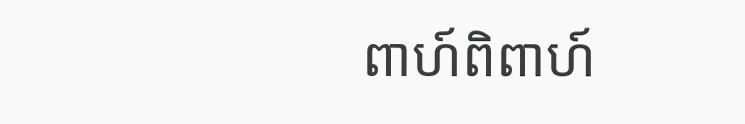ពាហ៍ពិពាហ៍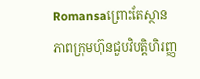Romansaព្រោះតែស្ថានភាពក្រុមហ៊ុនជួបវិបត្តិហិរញ្ញ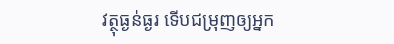វត្ថុធ្ងន់ធ្ងរ ទើបជម្រុញឲ្យអ្នក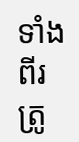ទាំងពីរត្រូ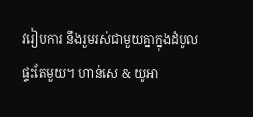វរៀបការ នឹងរួមរស់ជាមួយគ្នាក្នុងដំបូលផ្ទះតែមួយ។ ហាន់សេ & យូអា